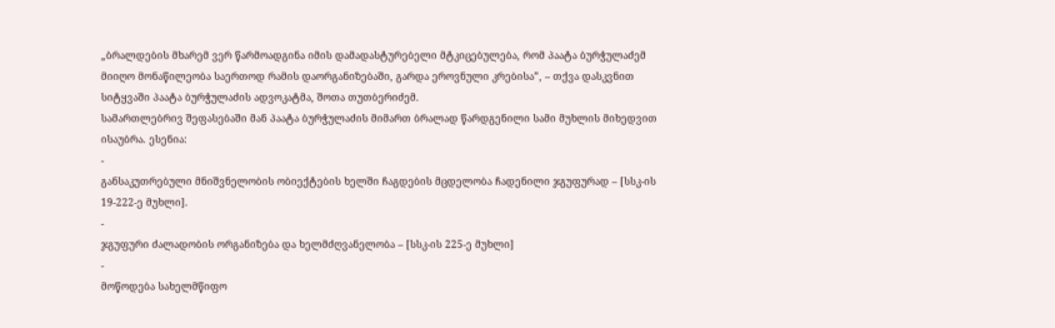„ბრალდების მხარემ ვერ წარმოადგინა იმის დამადასტურებელი მტკიცებულება, რომ პაატა ბურჭულაძემ მიიღო მონაწილეობა საერთოდ რამის დაორგანიზებაში, გარდა ეროვნული კრებისა”, – თქვა დასკვნით სიტყვაში პაატა ბურჭულაძის ადვოკატმა, შოთა თუთბერიძემ.
სამართლებრივ შეფასებაში მან პაატა ბურჭულაძის მიმართ ბრალად წარდგენილი სამი მუხლის მიხედვით ისაუბრა. ესენია:
-
განსაკუთრებული მნიშვნელობის ობიექტების ხელში ჩაგდების მცდელობა ჩადენილი ჯგუფურად – [სსკ-ის 19-222-ე მუხლი].
-
ჯგუფური ძალადობის ორგანიზება და ხელმძღვანელობა – [სსკ-ის 225-ე მუხლი]
-
მოწოდება სახელმწიფო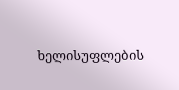ხელისუფლების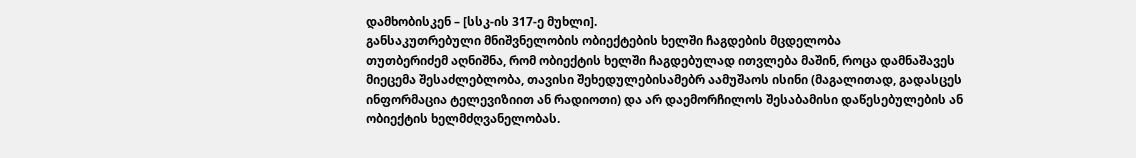დამხობისკენ – [სსკ-ის 317-ე მუხლი].
განსაკუთრებული მნიშვნელობის ობიექტების ხელში ჩაგდების მცდელობა
თუთბერიძემ აღნიშნა, რომ ობიექტის ხელში ჩაგდებულად ითვლება მაშინ, როცა დამნაშავეს მიეცემა შესაძლებლობა, თავისი შეხედულებისამებრ აამუშაოს ისინი (მაგალითად, გადასცეს ინფორმაცია ტელევიზიით ან რადიოთი) და არ დაემორჩილოს შესაბამისი დაწესებულების ან ობიექტის ხელმძღვანელობას.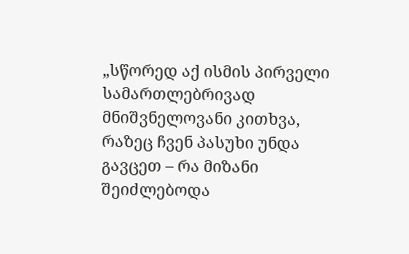„სწორედ აქ ისმის პირველი სამართლებრივად მნიშვნელოვანი კითხვა, რაზეც ჩვენ პასუხი უნდა გავცეთ – რა მიზანი შეიძლებოდა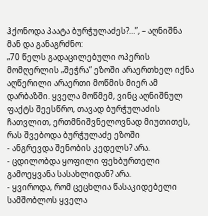ჰქონოდა პაატა ბურჭულაძეს?…”, – აღნიშნა მან და განაგრძნო:
„70 წელს გადაცილებული ოპერის მომღერლის „შეჭრა“ ეზოში არაერთხელ იქნა აღწერილი არაერთი მოწმის მიერ ამ დარბაზში. ყველა მოწმემ, ვინც აღნიშნულ ფაქტს შეესწრო, თავად ბურჭულაძის ჩათვლით, ერთმნიშვნელოვნად მიუთითეს, რას შვებოდა ბურჭულაძე ეზოში
- ანგრევდა შენობის კედელს? არა.
- ცდილობდა ყოფილი ფეხბურთელი გამოეყვანა სასახლიდან? არა.
- ყვიროდა, რომ ცეცხლია წასაკიდებელი სამშობლოს ყველა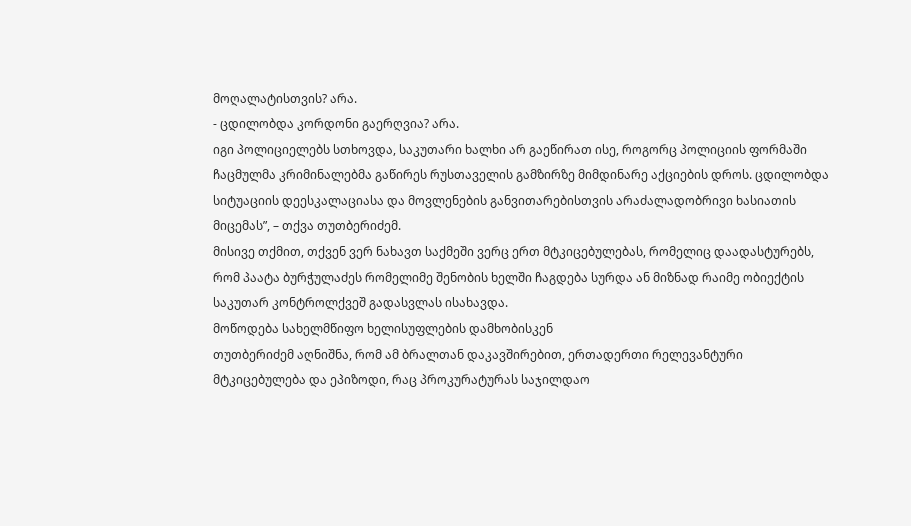მოღალატისთვის? არა.
- ცდილობდა კორდონი გაერღვია? არა.
იგი პოლიციელებს სთხოვდა, საკუთარი ხალხი არ გაეწირათ ისე, როგორც პოლიციის ფორმაში ჩაცმულმა კრიმინალებმა გაწირეს რუსთაველის გამზირზე მიმდინარე აქციების დროს. ცდილობდა სიტუაციის დეესკალაციასა და მოვლენების განვითარებისთვის არაძალადობრივი ხასიათის მიცემას”, – თქვა თუთბერიძემ.
მისივე თქმით, თქვენ ვერ ნახავთ საქმეში ვერც ერთ მტკიცებულებას, რომელიც დაადასტურებს, რომ პაატა ბურჭულაძეს რომელიმე შენობის ხელში ჩაგდება სურდა ან მიზნად რაიმე ობიექტის საკუთარ კონტროლქვეშ გადასვლას ისახავდა.
მოწოდება სახელმწიფო ხელისუფლების დამხობისკენ
თუთბერიძემ აღნიშნა, რომ ამ ბრალთან დაკავშირებით, ერთადერთი რელევანტური მტკიცებულება და ეპიზოდი, რაც პროკურატურას საჯილდაო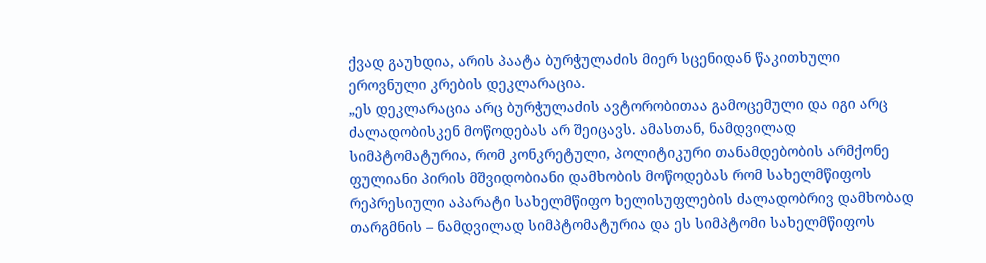ქვად გაუხდია, არის პაატა ბურჭულაძის მიერ სცენიდან წაკითხული ეროვნული კრების დეკლარაცია.
„ეს დეკლარაცია არც ბურჭულაძის ავტორობითაა გამოცემული და იგი არც ძალადობისკენ მოწოდებას არ შეიცავს. ამასთან, ნამდვილად სიმპტომატურია, რომ კონკრეტული, პოლიტიკური თანამდებობის არმქონე ფულიანი პირის მშვიდობიანი დამხობის მოწოდებას რომ სახელმწიფოს რეპრესიული აპარატი სახელმწიფო ხელისუფლების ძალადობრივ დამხობად თარგმნის – ნამდვილად სიმპტომატურია და ეს სიმპტომი სახელმწიფოს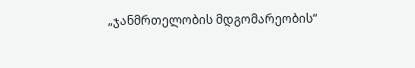„ჯანმრთელობის მდგომარეობის“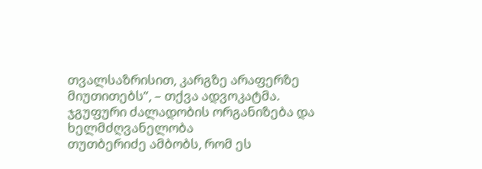თვალსაზრისით, კარგზე არაფერზე მიუთითებს”, – თქვა ადვოკატმა.
ჯგუფური ძალადობის ორგანიზება და ხელმძღვანელობა
თუთბერიძე ამბობს, რომ ეს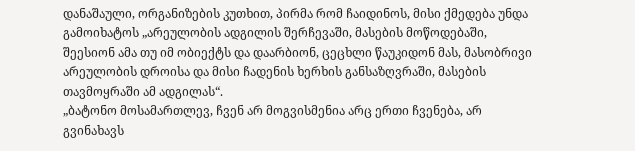დანაშაული, ორგანიზების კუთხით, პირმა რომ ჩაიდინოს, მისი ქმედება უნდა გამოიხატოს „არეულობის ადგილის შერჩევაში, მასების მოწოდებაში, შეესიონ ამა თუ იმ ობიექტს და დაარბიონ, ცეცხლი წაუკიდონ მას, მასობრივი არეულობის დროისა და მისი ჩადენის ხერხის განსაზღვრაში, მასების თავმოყრაში ამ ადგილას“.
„ბატონო მოსამართლევ, ჩვენ არ მოგვისმენია არც ერთი ჩვენება, არ გვინახავს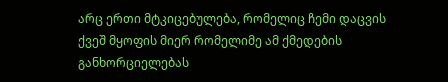არც ერთი მტკიცებულება, რომელიც ჩემი დაცვის ქვეშ მყოფის მიერ რომელიმე ამ ქმედების განხორციელებას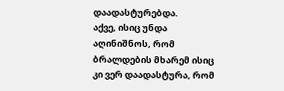დაადასტურებდა.
აქვე, ისიც უნდა აღინიშნოს, რომ ბრალდების მხარემ ისიც კი ვერ დაადასტურა, რომ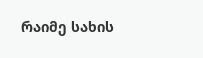რაიმე სახის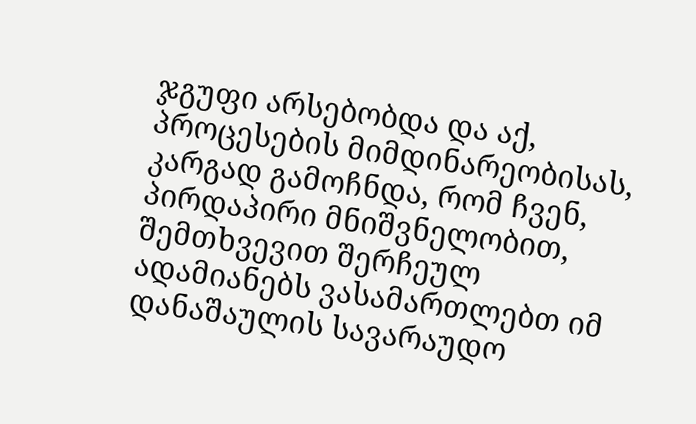ჯგუფი არსებობდა და აქ, პროცესების მიმდინარეობისას, კარგად გამოჩნდა, რომ ჩვენ, პირდაპირი მნიშვნელობით, შემთხვევით შერჩეულ ადამიანებს ვასამართლებთ იმ დანაშაულის სავარაუდო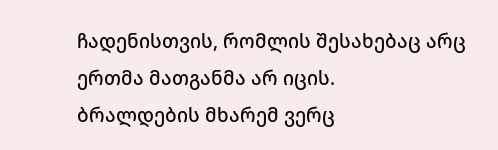ჩადენისთვის, რომლის შესახებაც არც ერთმა მათგანმა არ იცის.
ბრალდების მხარემ ვერც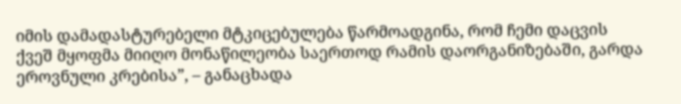იმის დამადასტურებელი მტკიცებულება წარმოადგინა, რომ ჩემი დაცვის ქვეშ მყოფმა მიიღო მონაწილეობა საერთოდ რამის დაორგანიზებაში, გარდა ეროვნული კრებისა”, – განაცხადა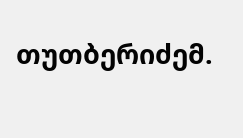თუთბერიძემ.